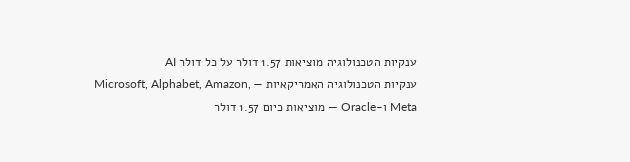ענקיות הטכנולוגיה מוציאות 1.57 דולר על כל דולר AI
ענקיות הטכנולוגיה האמריקאיות — Microsoft, Alphabet, Amazon, Meta ו-Oracle — מוציאות כיום 1.57 דולר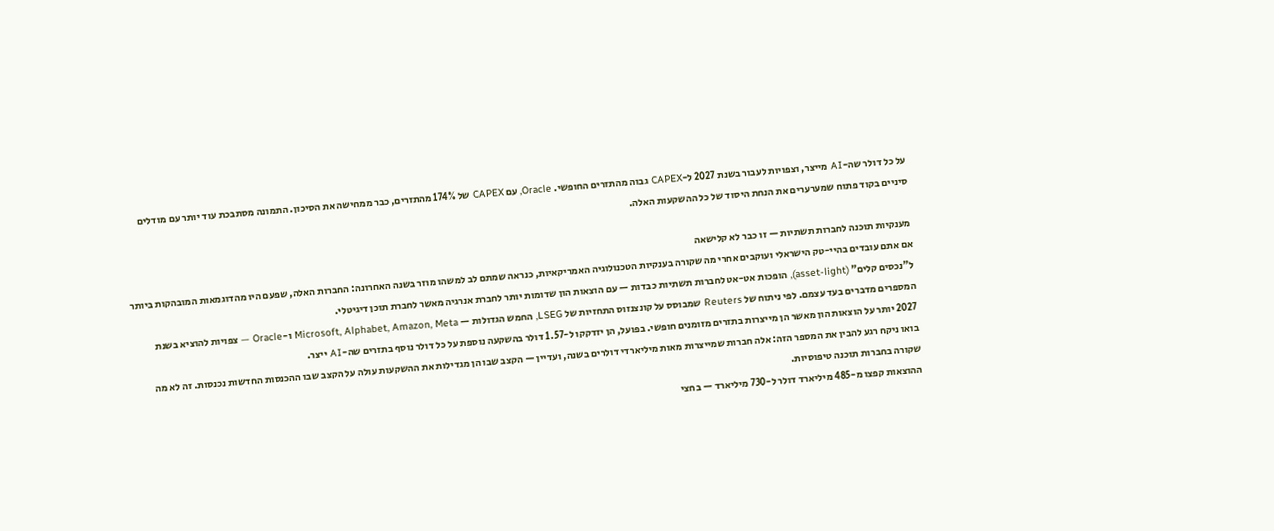על כל דולר שה-AI מייצר, וצפויות לעבור בשנת 2027 ל-CAPEX גבוה מהתזרים החופשי. Oracle, עם CAPEX של 174% מהתזרים, כבר ממחישה את הסיכון. התמונה מסתבכת עוד יותר עם מודלים סיניים בקוד פתוח שמערערים את הנחת היסוד של כל ההשקעות האלה.

מענקיות תוכנה לחברות תשתיות — זו כבר לא קלישאה
אם אתם עובדים בהיי-טק הישראלי ועוקבים אחרי מה שקורה בענקיות הטכנולוגיה האמריקאיות, כנראה שמתם לב למשהו מוזר בשנה האחרונה: החברות האלה, שפעם היו מהדוגמאות המובהקות ביותר ל"נכסים קלים" (asset-light), הופכות אט-אט לחברות תשתיות כבדות — עם הוצאות הון שדומות יותר לחברת אנרגיה מאשר לחברת תוכן דיגיטלי.
המספרים מדברים בעד עצמם. לפי ניתוח של Reuters שמבוסס על קונצנזוס התחזיות של LSEG, החמש הגדולות — Microsoft, Alphabet, Amazon, Meta ו-Oracle — צפויות להוציא בשנת 2027 יותר על הוצאות הון מאשר הן מייצרות בתזרים מזומנים חופשי. בפועל, הן יזדקקו ל-1.57 דולר בהשקעה נוספת על כל דולר נוסף בתזרים שה-AI ייצר.
בואו ניקח רגע להבין את המספר הזה: אלה חברות שמייצרות מאות מיליארדי דולרים בשנה, ועדיין — הקצב שבו הן מגדילות את ההשקעות עולה על הקצב שבו ההכנסות החדשות נכנסות. זה לא מה שקורה בחברות תוכנה טיפוסיות.
ההוצאות קפצו מ-485 מיליארד דולר ל-730 מיליארד — בחצי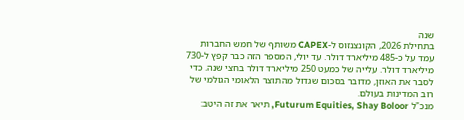שנה
בתחילת 2026, הקונצנזוס ל-CAPEX משותף של חמש החברות עמד על כ-485 מיליארד דולר. עד יולי, המספר הזה כבר קפץ ל-730 מיליארד דולר. עלייה של כמעט 250 מיליארד דולר בחצי שנה. כדי לסבר את האוזן, מדובר בסכום שגדול מהתוצר הלאומי הגולמי של רוב המדינות בעולם.
מנכ"ל Futurum Equities, Shay Boloor, תיאר את זה היטב: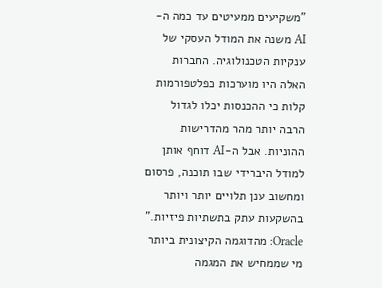"משקיעים ממעיטים עד כמה ה-AI משנה את המודל העסקי של ענקיות הטכנולוגיה. החברות האלה היו מוערכות כפלטפורמות קלות כי ההכנסות יכלו לגדול הרבה יותר מהר מהדרישות ההוניות. אבל ה-AI דוחף אותן למודל היברידי שבו תוכנה, פרסום ומחשוב ענן תלויים יותר ויותר בהשקעות עתק בתשתיות פיזיות."
Oracle: מהדוגמה הקיצונית ביותר
מי שממחיש את המגמה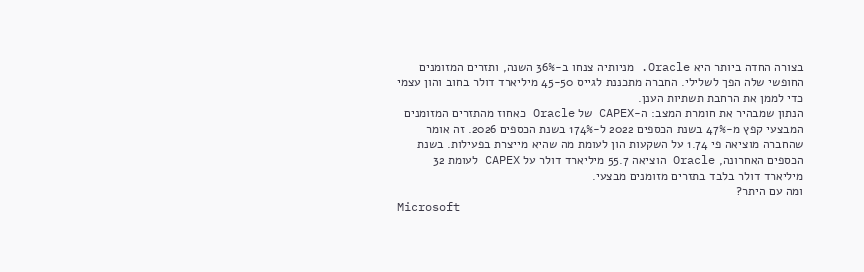בצורה החדה ביותר היא Oracle. מניותיה צנחו ב-36% השנה, ותזרים המזומנים החופשי שלה הפך לשלילי. החברה מתכננת לגייס 45-50 מיליארד דולר בחוב והון עצמי כדי לממן את הרחבת תשתיות הענן.
הנתון שמבהיר את חומרת המצב: ה-CAPEX של Oracle כאחוז מהתזרים המזומנים המבצעי קפץ מ-47% בשנת הכספים 2022 ל-174% בשנת הכספים 2026. זה אומר שהחברה מוציאה פי 1.74 על השקעות הון לעומת מה שהיא מייצרת בפעילות. בשנת הכספים האחרונה, Oracle הוציאה 55.7 מיליארד דולר על CAPEX לעומת 32 מיליארד דולר בלבד בתזרים מזומנים מבצעי.
ומה עם היתר?
Microsoft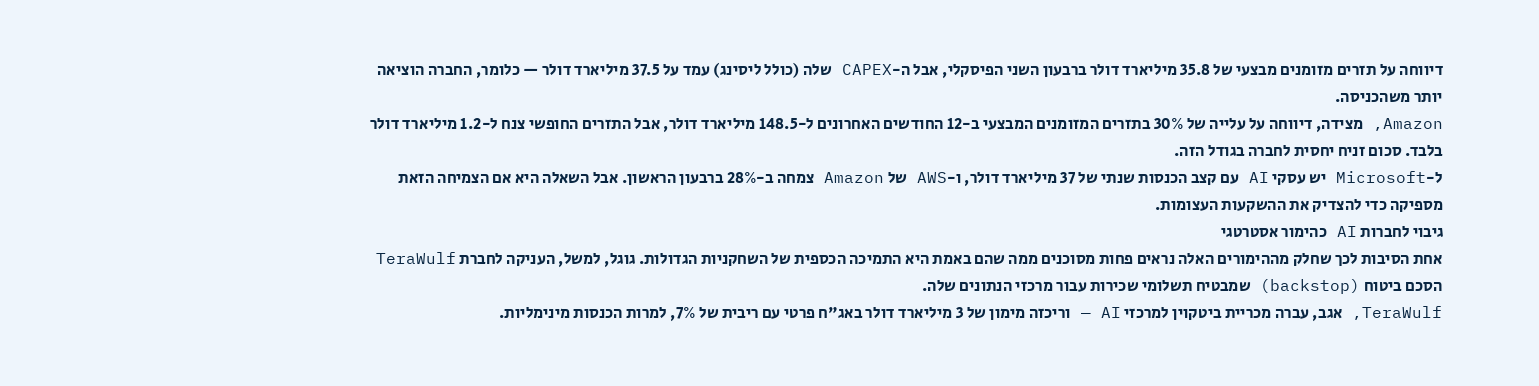דיווחה על תזרים מזומנים מבצעי של 35.8 מיליארד דולר ברבעון השני הפיסקלי, אבל ה-CAPEX שלה (כולל ליסינג) עמד על 37.5 מיליארד דולר — כלומר, החברה הוציאה יותר משהכניסה.
Amazon, מצידה, דיווחה על עלייה של 30% בתזרים המזומנים המבצעי ב-12 החודשים האחרונים ל-148.5 מיליארד דולר, אבל התזרים החופשי צנח ל-1.2 מיליארד דולר בלבד. סכום זניח יחסית לחברה בגודל הזה.
ל-Microsoft יש עסקי AI עם קצב הכנסות שנתי של 37 מיליארד דולר, ו-AWS של Amazon צמחה ב-28% ברבעון הראשון. אבל השאלה היא אם הצמיחה הזאת מספיקה כדי להצדיק את ההשקעות העצומות.
גיבוי לחברות AI כהימור אסטרטגי
אחת הסיבות לכך שחלק מההימורים האלה נראים פחות מסוכנים ממה שהם באמת היא התמיכה הכספית של השחקניות הגדולות. גוגל, למשל, העניקה לחברת TeraWulf הסכם ביטוח (backstop) שמבטיח תשלומי שכירות עבור מרכזי הנתונים שלה.
TeraWulf, אגב, עברה מכריית ביטקוין למרכזי AI — וריכזה מימון של 3 מיליארד דולר באג"ח פרטי עם ריבית של 7%, למרות הכנסות מינימליות.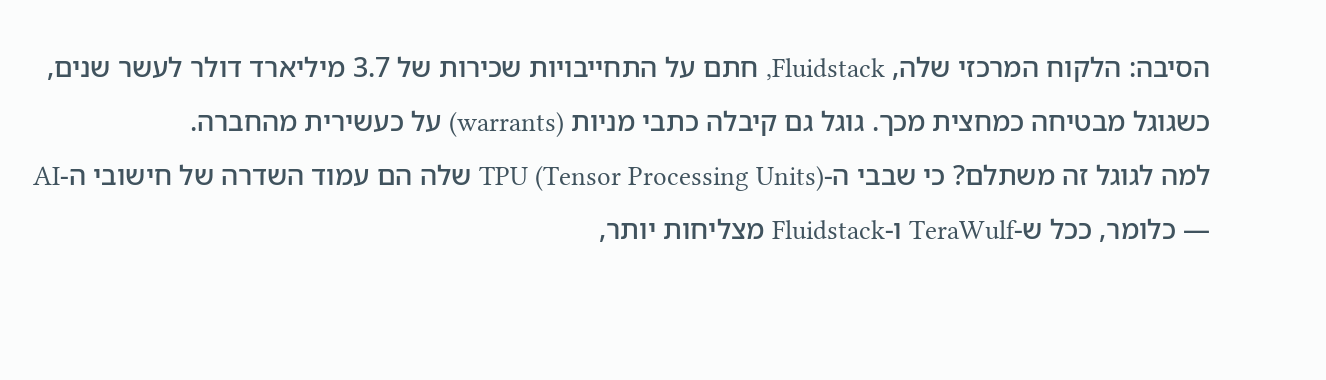הסיבה: הלקוח המרכזי שלה, Fluidstack, חתם על התחייבויות שכירות של 3.7 מיליארד דולר לעשר שנים, כשגוגל מבטיחה כמחצית מכך. גוגל גם קיבלה כתבי מניות (warrants) על כעשירית מהחברה.
למה לגוגל זה משתלם? כי שבבי ה-TPU (Tensor Processing Units) שלה הם עמוד השדרה של חישובי ה-AI — כלומר, ככל ש-TeraWulf ו-Fluidstack מצליחות יותר,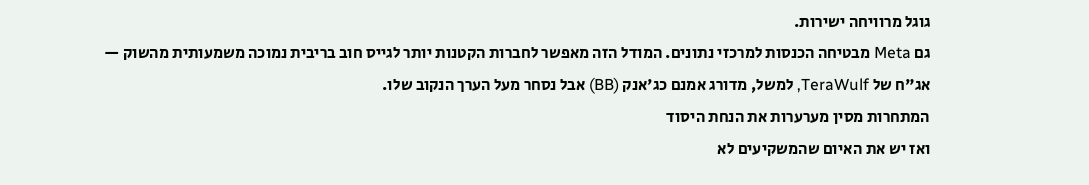גוגל מרוויחה ישירות.
גם Meta מבטיחה הכנסות למרכזי נתונים. המודל הזה מאפשר לחברות הקטנות יותר לגייס חוב בריבית נמוכה משמעותית מהשוק — אג"ח של TeraWulf, למשל, מדורג אמנם כג'אנק (BB) אבל נסחר מעל הערך הנקוב שלו.
המתחרות מסין מערערות את הנחת היסוד
ואז יש את האיום שהמשקיעים לא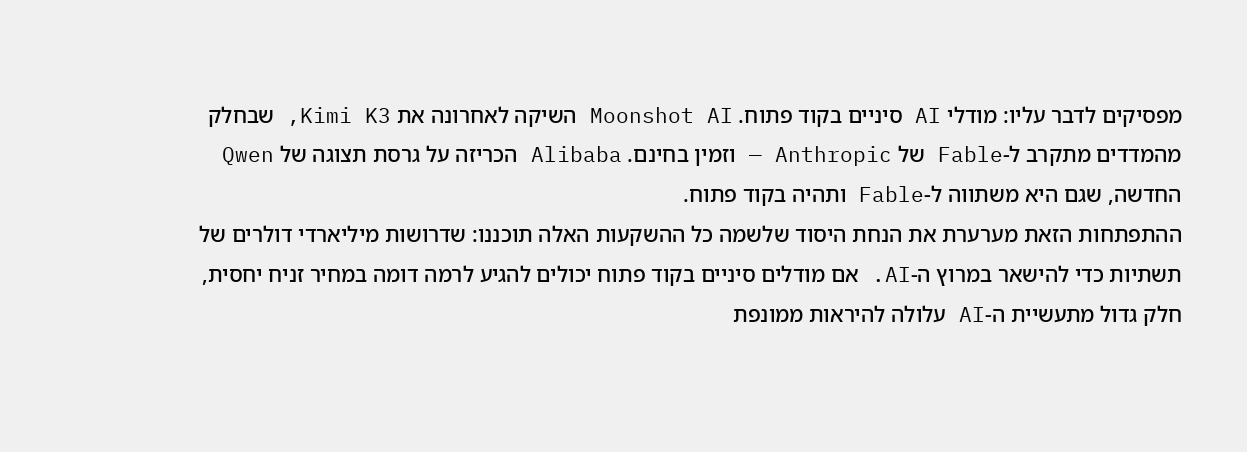מפסיקים לדבר עליו: מודלי AI סיניים בקוד פתוח. Moonshot AI השיקה לאחרונה את Kimi K3, שבחלק מהמדדים מתקרב ל-Fable של Anthropic — וזמין בחינם. Alibaba הכריזה על גרסת תצוגה של Qwen החדשה, שגם היא משתווה ל-Fable ותהיה בקוד פתוח.
ההתפתחות הזאת מערערת את הנחת היסוד שלשמה כל ההשקעות האלה תוכננו: שדרושות מיליארדי דולרים של תשתיות כדי להישאר במרוץ ה-AI. אם מודלים סיניים בקוד פתוח יכולים להגיע לרמה דומה במחיר זניח יחסית, חלק גדול מתעשיית ה-AI עלולה להיראות ממונפת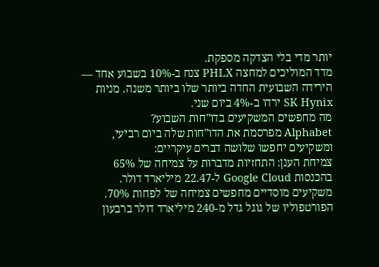יותר מדי בלי הצדקה מספקת.
מדד המוליכים למחצה PHLX צנח ב-10% בשבוע אחד — הירידה השבועית החדה ביותר שלו ביותר משנה. מניות SK Hynix ירדו ב-4% ביום שני.
מה מחפשים המשקיעים בדו"חות השבוע?
Alphabet מפרסמת את הדו"חות שלה ביום רביעי, ומשקיעים יחפשו שלושה דברים עיקריים:
צמיחת הענן: התחזיות מדברות על צמיחה של 65% בהכנסות Google Cloud ל-22.47 מיליארד דולר. משקיעים מוסדיים מחפשים צמיחה של לפחות 70%. הפורטפוליו של גוגל גדל מ-240 מיליארד דולר ברבעון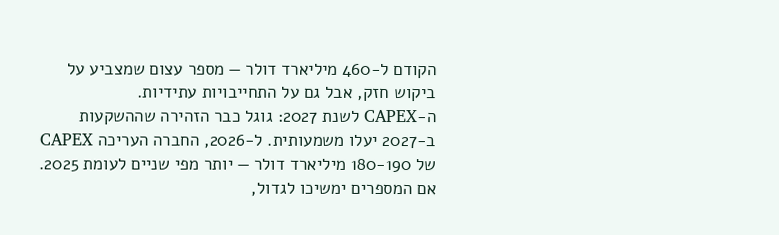הקודם ל-460 מיליארד דולר — מספר עצום שמצביע על ביקוש חזק, אבל גם על התחייבויות עתידיות.
ה-CAPEX לשנת 2027: גוגל כבר הזהירה שההשקעות ב-2027 יעלו משמעותית. ל-2026, החברה העריכה CAPEX של 180-190 מיליארד דולר — יותר מפי שניים לעומת 2025. אם המספרים ימשיכו לגדול,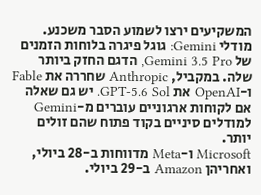המשקיעים ירצו לשמוע הסבר משכנע.
מודלי Gemini: גוגל פיגרה בלוחות הזמנים של Gemini 3.5 Pro, הדגם החזק ביותר שלה. במקביל, Anthropic שחררה את Fable ו-OpenAI את GPT-5.6 Sol. יש גם שאלה אם לקוחות ארגוניים עוברים מ-Gemini למודלים סיניים בקוד פתוח שהם זולים יותר.
Microsoft ו-Meta מדווחות ב-28 ביולי, ואחריהן Amazon ב-29 ביולי.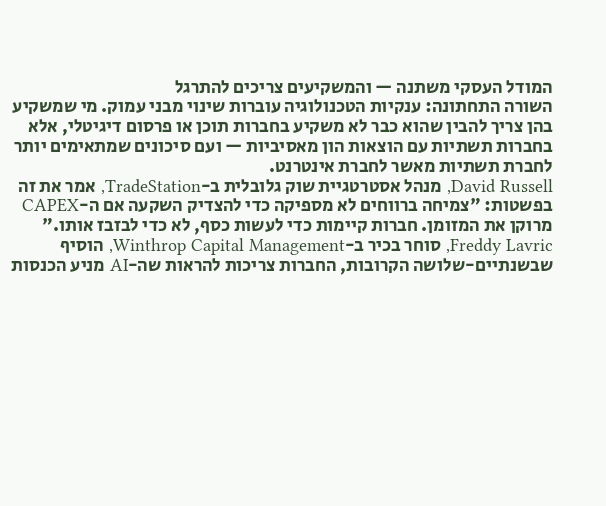המודל העסקי משתנה — והמשקיעים צריכים להתרגל
השורה התחתונה: ענקיות הטכנולוגיה עוברות שינוי מבני עמוק. מי שמשקיע בהן צריך להבין שהוא כבר לא משקיע בחברות תוכן או פרסום דיגיטלי, אלא בחברות תשתיות עם הוצאות הון מאסיביות — ועם סיכונים שמתאימים יותר לחברת תשתיות מאשר לחברת אינטרנט.
David Russell, מנהל אסטרטגיית שוק גלובלית ב-TradeStation, אמר את זה בפשטות: "צמיחה ברווחים לא מספיקה כדי להצדיק השקעה אם ה-CAPEX מרוקן את המזומן. חברות קיימות כדי לעשות כסף, לא כדי לבזבז אותו."
Freddy Lavric, סוחר בכיר ב-Winthrop Capital Management, הוסיף שבשנתיים-שלושה הקרובות, החברות צריכות להראות שה-AI מניע הכנסות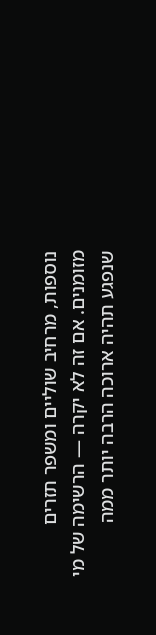נוספות, מרחיב שוליים ומשפר תזרים מזומנים. אם זה לא יקרה — הרשימה של מי שנפגע תהיה ארוכה הרבה יותר ממה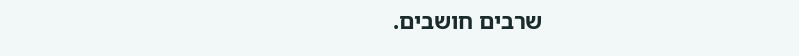שרבים חושבים.